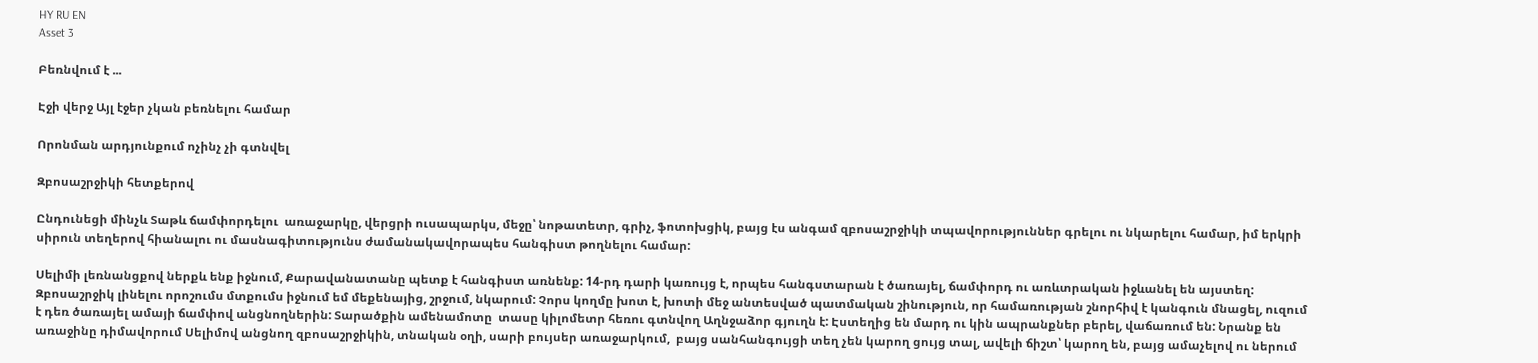HY RU EN
Asset 3

Բեռնվում է ...

Էջի վերջ Այլ էջեր չկան բեռնելու համար

Որոնման արդյունքում ոչինչ չի գտնվել

Զբոսաշրջիկի հետքերով

Ընդունեցի մինչև Տաթև ճամփորդելու  առաջարկը, վերցրի ուսապարկս, մեջը՝ նոթատետր, գրիչ, ֆոտոխցիկ, բայց էս անգամ զբոսաշրջիկի տպավորություններ գրելու ու նկարելու համար, իմ երկրի սիրուն տեղերով հիանալու ու մասնագիտությունս ժամանակավորապես հանգիստ թողնելու համար:

Սելիմի լեռնանցքով ներքև ենք իջնում, Քարավանատանը պետք է հանգիստ առնենք: 14-րդ դարի կառույց է, որպես հանգստարան է ծառայել, ճամփորդ ու առևտրական իջևանել են այստեղ: Զբոսաշրջիկ լինելու որոշումս մտքումս իջնում եմ մեքենայից, շրջում, նկարում: Չորս կողմը խոտ է, խոտի մեջ անտեսված պատմական շինություն, որ համառության շնորհիվ է կանգուն մնացել, ուզում է դեռ ծառայել ամայի ճամփով անցնողներին: Տարածքին ամենամոտը  տասը կիլոմետր հեռու գտնվող Աղնջաձոր գյուղն է: Էստեղից են մարդ ու կին ապրանքներ բերել, վաճառում են: Նրանք են առաջինը դիմավորում Սելիմով անցնող զբոսաշրջիկին, տնական օղի, սարի բույսեր առաջարկում,  բայց սանհանգույցի տեղ չեն կարող ցույց տալ, ավելի ճիշտ՝ կարող են, բայց ամաչելով ու ներում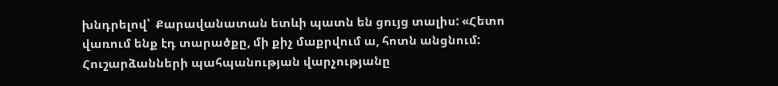խնդրելով՝  Քարավանատան ետևի պատն են ցույց տալիս: «Հետո վառում ենք էդ տարածքը, մի քիչ մաքրվում ա, հոտն անցնում: Հուշարձանների պահպանության վարչությանը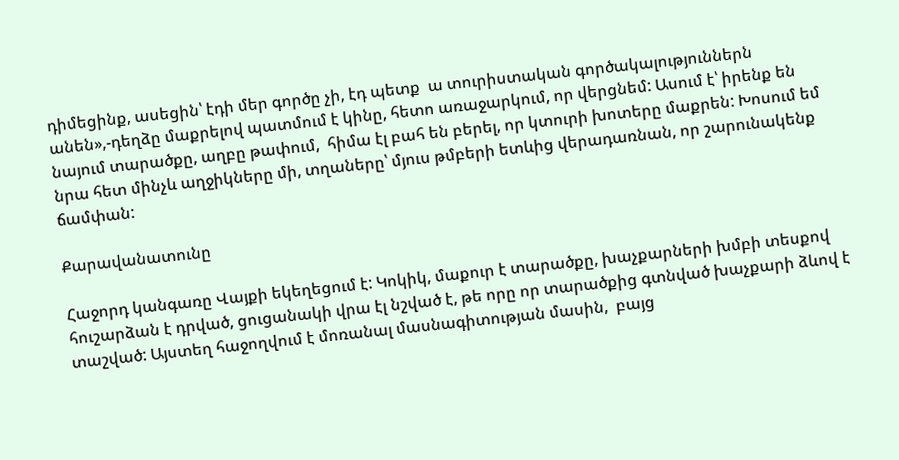դիմեցինք, ասեցին՝ էդի մեր գործը չի, էդ պետք  ա տուրիստական գործակալություններն անեն»,-դեղձը մաքրելով պատմում է կինը, հետո առաջարկում, որ վերցնեմ: Ասում է՝ իրենք են նայում տարածքը, աղբը թափում,  հիմա էլ բահ են բերել, որ կտուրի խոտերը մաքրեն: Խոսում եմ նրա հետ մինչև աղջիկները մի, տղաները՝ մյուս թմբերի ետևից վերադառնան, որ շարունակենք ճամփան:

Քարավանատունը

Հաջորդ կանգառը Վայքի եկեղեցում է: Կոկիկ, մաքուր է տարածքը, խաչքարների խմբի տեսքով հուշարձան է դրված, ցուցանակի վրա էլ նշված է, թե որը որ տարածքից գտնված խաչքարի ձևով է տաշված: Այստեղ հաջողվում է մոռանալ մասնագիտության մասին,  բայց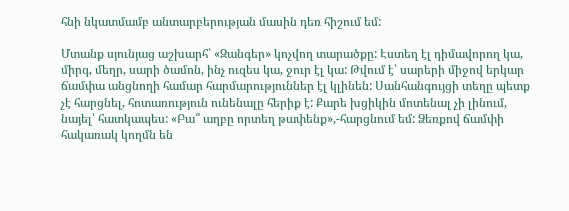հնի նկատմամբ անտարբերության մասին դեռ հիշում եմ:

Մտանք սյունյաց աշխարհ՝ «Զանգեր» կոչվող տարածքը: Էստեղ էլ դիմավորող կա, միրգ, մեղր, սարի ծամոն, ինչ ուզես կա, ջուր էլ կա: Թվում է՝ սարերի միջով երկար ճամփա անցնողի համար հարմարություններ էլ կլինեն: Սանհանգույցի տեղը պետք չէ հարցնել, հոտառություն ունենալը հերիք է: Քարե խցիկին մոտենալ չի լինում, նայել՝ հատկապես: «Բա՞ աղբը որտեղ թափենք»,-հարցնում եմ: Ձեռքով ճամփի հակառակ կողմն են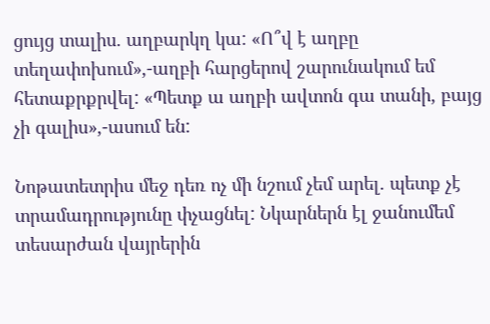ցույց տալիս. աղբարկղ կա: «Ո՞վ է աղբը տեղափոխում»,-աղբի հարցերով շարունակում եմ հետաքրքրվել: «Պետք ա աղբի ավտոն գա տանի, բայց չի գալիս»,-ասում են:

Նոթատետրիս մեջ դեռ ոչ մի նշում չեմ արել. պետք չէ տրամադրությունը փչացնել: Նկարներն էլ ջանումեմ տեսարժան վայրերին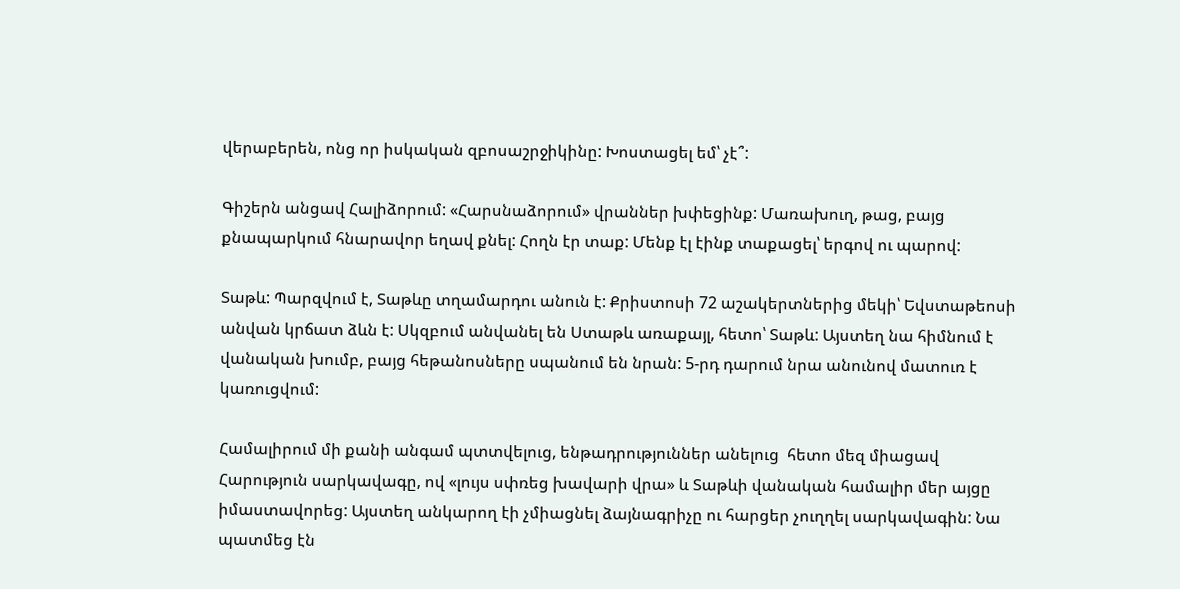վերաբերեն, ոնց որ իսկական զբոսաշրջիկինը: Խոստացել եմ՝ չէ՞:

Գիշերն անցավ Հալիձորում: «Հարսնաձորում» վրաններ խփեցինք: Մառախուղ, թաց, բայց քնապարկում հնարավոր եղավ քնել: Հողն էր տաք: Մենք էլ էինք տաքացել՝ երգով ու պարով:

Տաթև: Պարզվում է, Տաթևը տղամարդու անուն է: Քրիստոսի 72 աշակերտներից մեկի՝ Եվստաթեոսի անվան կրճատ ձևն է: Սկզբում անվանել են Ստաթև առաքայլ, հետո՝ Տաթև: Այստեղ նա հիմնում է վանական խումբ, բայց հեթանոսները սպանում են նրան: 5-րդ դարում նրա անունով մատուռ է կառուցվում:

Համալիրում մի քանի անգամ պտտվելուց, ենթադրություններ անելուց  հետո մեզ միացավ Հարություն սարկավագը, ով «լույս սփռեց խավարի վրա» և Տաթևի վանական համալիր մեր այցը իմաստավորեց: Այստեղ անկարող էի չմիացնել ձայնագրիչը ու հարցեր չուղղել սարկավագին: Նա պատմեց էն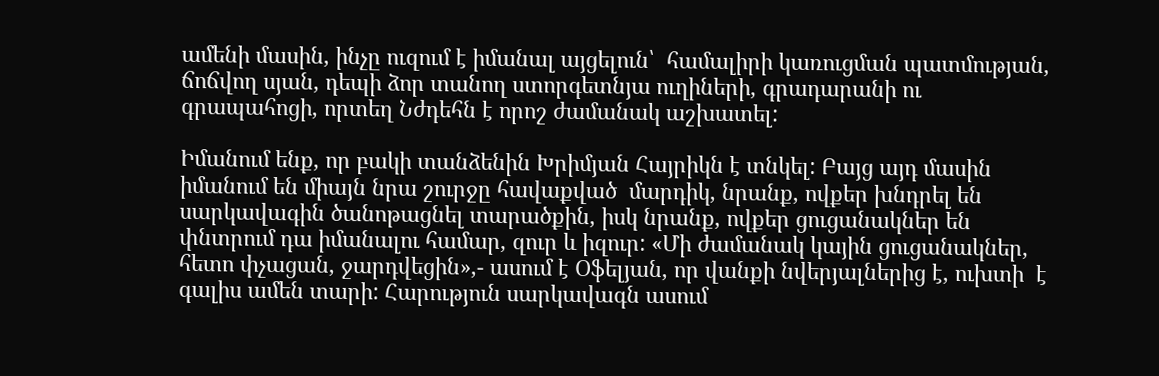ամենի մասին, ինչը ուզում է իմանալ այցելուն՝  համալիրի կառուցման պատմության, ճոճվող սյան, դեպի ձոր տանող ստորգետնյա ուղիների, գրադարանի ու գրապահոցի, որտեղ Նժդեհն է որոշ ժամանակ աշխատել:

Իմանում ենք, որ բակի տանձենին Խրիմյան Հայրիկն է տնկել: Բայց այդ մասին իմանում են միայն նրա շուրջը հավաքված  մարդիկ, նրանք, ովքեր խնդրել են  սարկավագին ծանոթացնել տարածքին, իսկ նրանք, ովքեր ցուցանակներ են փնտրում դա իմանալու համար, զուր և իզուր: «Մի ժամանակ կային ցուցանակներ, հետո փչացան, ջարդվեցին»,- ասում է Օֆելյան, որ վանքի նվերյալներից է, ուխտի  է գալիս ամեն տարի: Հարություն սարկավագն ասում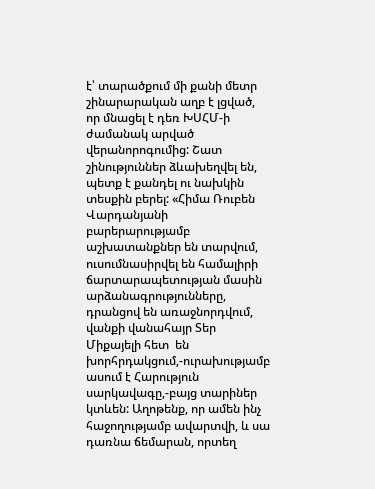է՝ տարածքում մի քանի մետր  շինարարական աղբ է լցված, որ մնացել է դեռ ԽՍՀՄ-ի ժամանակ արված վերանորոգումից: Շատ շինություններ ձևախեղվել են, պետք է քանդել ու նախկին տեսքին բերել: «Հիմա Ռուբեն Վարդանյանի բարերարությամբ աշխատանքներ են տարվում, ուսումնասիրվել են համալիրի ճարտարապետության մասին արձանագրությունները, դրանցով են առաջնորդվում, վանքի վանահայր Տեր Միքայելի հետ  են խորհրդակցում,-ուրախությամբ ասում է Հարություն սարկավագը,-բայց տարիներ կտևեն: Աղոթենք, որ ամեն ինչ հաջողությամբ ավարտվի, և սա դառնա ճեմարան, որտեղ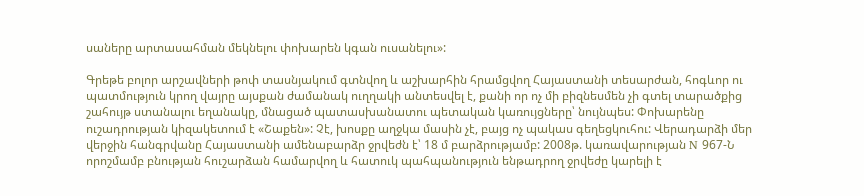սաները արտասահման մեկնելու փոխարեն կգան ուսանելու»:

Գրեթե բոլոր արշավների թոփ տասնյակում գտնվող և աշխարհին հրամցվող Հայաստանի տեսարժան, հոգևոր ու պատմություն կրող վայրը այսքան ժամանակ ուղղակի անտեսվել է, քանի որ ոչ մի բիզնեսմեն չի գտել տարածքից շահույթ ստանալու եղանակը, մնացած պատասխանատու պետական կառույցները՝ նույնպես: Փոխարենը ուշադրության կիզակետում է «Շաքեն»: Չէ, խոսքը աղջկա մասին չէ, բայց ոչ պակաս գեղեցկուհու: Վերադարձի մեր վերջին հանգրվանը Հայաստանի ամենաբարձր ջրվեժն է՝ 18 մ բարձրությամբ: 2008թ. կառավարության N 967-Ն որոշմամբ բնության հուշարձան համարվող և հատուկ պահպանություն ենթադրող ջրվեժը կարելի է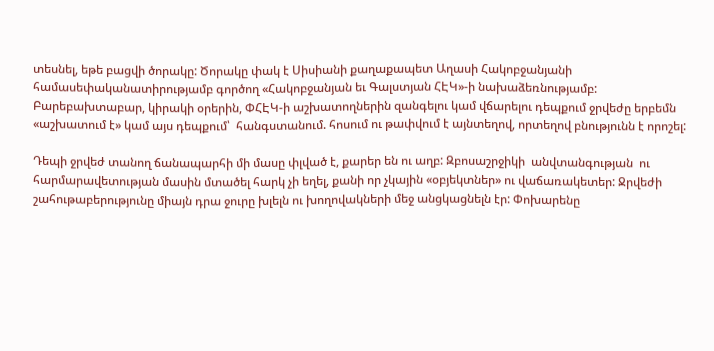տեսնել, եթե բացվի ծորակը: Ծորակը փակ է Սիսիանի քաղաքապետ Աղասի Հակոբջանյանի համասեփականատիրությամբ գործող «Հակոբջանյան եւ Գալստյան ՀԷԿ»-ի նախաձեռնությամբ:  Բարեբախտաբար, կիրակի օրերին, ՓՀԷԿ-ի աշխատողներին զանգելու կամ վճարելու դեպքում ջրվեժը երբեմն «աշխատում է» կամ այս դեպքում՝  հանգստանում. հոսում ու թափվում է այնտեղով, որտեղով բնությունն է որոշել:

Դեպի ջրվեժ տանող ճանապարհի մի մասը փլված է, քարեր են ու աղբ: Զբոսաշրջիկի  անվտանգության  ու հարմարավետության մասին մտածել հարկ չի եղել, քանի որ չկային «օբյեկտներ» ու վաճառակետեր: Ջրվեժի շահութաբերությունը միայն դրա ջուրը խլելն ու խողովակների մեջ անցկացնելն էր: Փոխարենը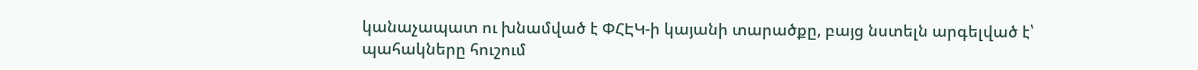կանաչապատ ու խնամված է ՓՀԷԿ-ի կայանի տարածքը, բայց նստելն արգելված է՝ պահակները հուշում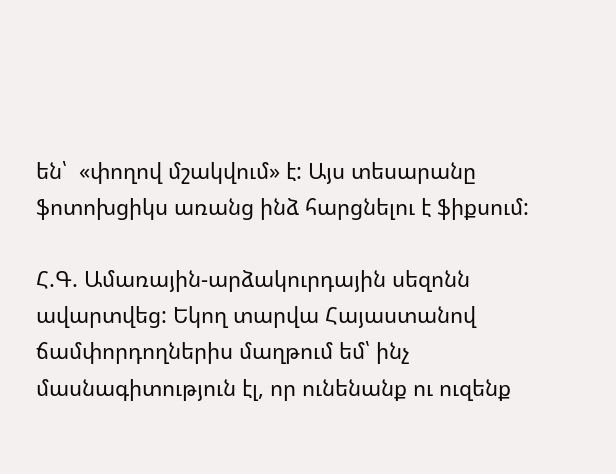են՝  «փողով մշակվում» է: Այս տեսարանը ֆոտոխցիկս առանց ինձ հարցնելու է ֆիքսում:

Հ.Գ. Ամառային-արձակուրդային սեզոնն ավարտվեց: Եկող տարվա Հայաստանով ճամփորդողներիս մաղթում եմ՝ ինչ մասնագիտություն էլ, որ ունենանք ու ուզենք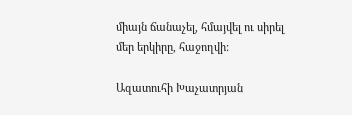միայն ճանաչել, հմայվել ու սիրել մեր երկիրը, հաջողվի:

Ազատուհի Խաչատրյան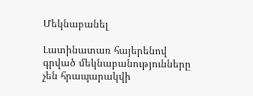Մեկնաբանել

Լատինատառ հայերենով գրված մեկնաբանությունները չեն հրապարակվի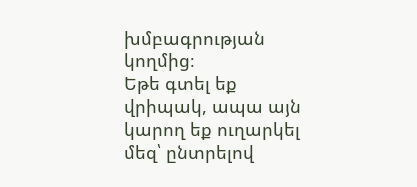խմբագրության կողմից։
Եթե գտել եք վրիպակ, ապա այն կարող եք ուղարկել մեզ՝ ընտրելով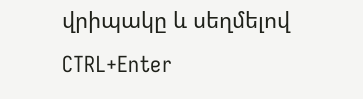վրիպակը և սեղմելով CTRL+Enter